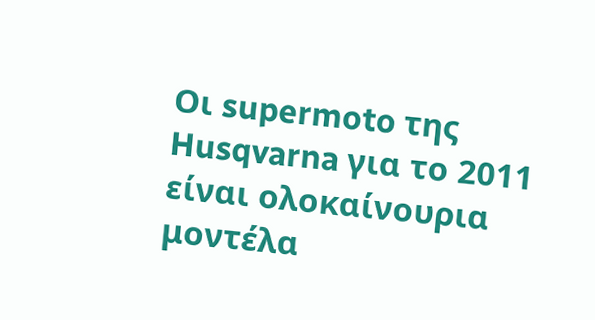Οι supermoto της Husqvarna για το 2011 είναι ολοκαίνουρια μοντέλα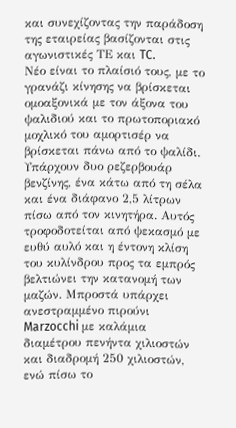και συνεχίζοντας την παράδοση της εταιρείας βασίζονται στις αγωνιστικές ΤΕ και TC.
Νέο είναι το πλαίσιό τους, με το γρανάζι κίνησης να βρίσκεται ομοαξονικά με τον άξονα του ψαλιδιού και το πρωτοποριακό μοχλικό του αμορτισέρ να βρίσκεται πάνω από το ψαλίδι. Υπάρχουν δυο ρεζερβουάρ βενζίνης, ένα κάτω από τη σέλα και ένα διάφανο 2,5 λίτρων πίσω από τον κινητήρα. Αυτός τροφοδοτείται από ψεκασμό με ευθύ αυλό και η έντονη κλίση του κυλίνδρου προς τα εμπρός βελτιώνει την κατανομή των μαζών. Μπροστά υπάρχει ανεστραμμένο πιρούνι Marzocchi με καλάμια διαμέτρου πενήντα χιλιοστών και διαδρομή 250 χιλιοστών, ενώ πίσω το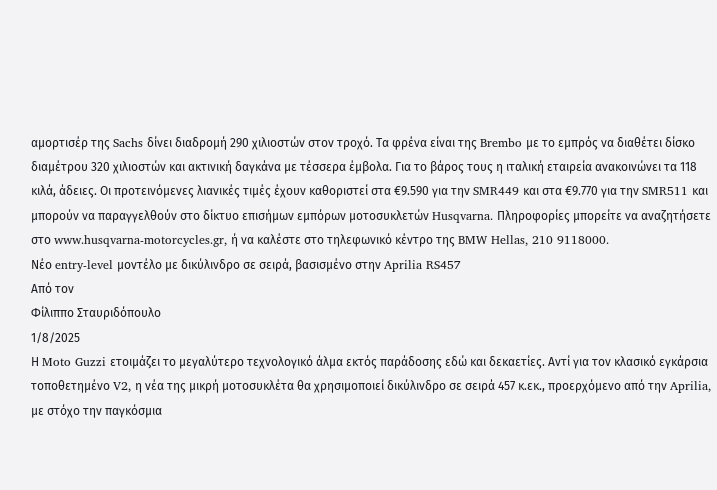αμορτισέρ της Sachs δίνει διαδρομή 290 χιλιοστών στον τροχό. Τα φρένα είναι της Brembo με το εμπρός να διαθέτει δίσκο διαμέτρου 320 χιλιοστών και ακτινική δαγκάνα με τέσσερα έμβολα. Για το βάρος τους η ιταλική εταιρεία ανακοινώνει τα 118 κιλά, άδειες. Οι προτεινόμενες λιανικές τιμές έχουν καθοριστεί στα €9.590 για την SMR449 και στα €9.770 για την SMR511 και μπορούν να παραγγελθούν στο δίκτυο επισήμων εμπόρων μοτοσυκλετών Husqvarna. Πληροφορίες μπορείτε να αναζητήσετε στο www.husqvarna-motorcycles.gr, ή να καλέστε στο τηλεφωνικό κέντρο της BMW Hellas, 210 9118000.
Νέο entry-level μοντέλο με δικύλινδρο σε σειρά, βασισμένο στην Aprilia RS457
Από τον
Φίλιππο Σταυριδόπουλο
1/8/2025
Η Moto Guzzi ετοιμάζει το μεγαλύτερο τεχνολογικό άλμα εκτός παράδοσης εδώ και δεκαετίες. Αντί για τον κλασικό εγκάρσια τοποθετημένο V2, η νέα της μικρή μοτοσυκλέτα θα χρησιμοποιεί δικύλινδρο σε σειρά 457 κ.εκ., προερχόμενο από την Aprilia, με στόχο την παγκόσμια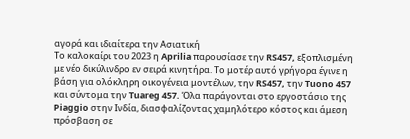αγορά και ιδιαίτερα την Ασιατική
Το καλοκαίρι του 2023 η Aprilia παρουσίασε την RS457, εξοπλισμένη με νέο δικύλινδρο εν σειρά κινητήρα. Το μοτέρ αυτό γρήγορα έγινε η βάση για ολόκληρη οικογένεια μοντέλων, την RS457, την Tuono 457 και σύντομα την Tuareg 457. Όλα παράγονται στο εργοστάσιο της Piaggio στην Ινδία, διασφαλίζοντας χαμηλότερο κόστος και άμεση πρόσβαση σε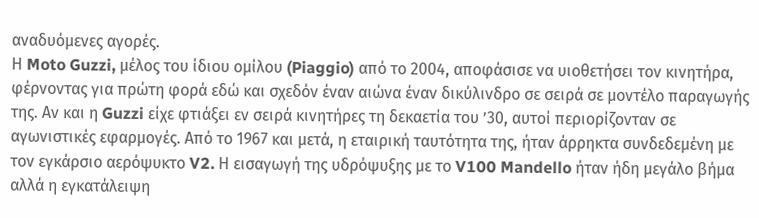αναδυόμενες αγορές.
Η Moto Guzzi, μέλος του ίδιου ομίλου (Piaggio) από το 2004, αποφάσισε να υιοθετήσει τον κινητήρα, φέρνοντας για πρώτη φορά εδώ και σχεδόν έναν αιώνα έναν δικύλινδρο σε σειρά σε μοντέλο παραγωγής της. Αν και η Guzzi είχε φτιάξει εν σειρά κινητήρες τη δεκαετία του ’30, αυτοί περιορίζονταν σε αγωνιστικές εφαρμογές. Από το 1967 και μετά, η εταιρική ταυτότητα της, ήταν άρρηκτα συνδεδεμένη με τον εγκάρσιο αερόψυκτο V2. Η εισαγωγή της υδρόψυξης με το V100 Mandello ήταν ήδη μεγάλο βήμα αλλά η εγκατάλειψη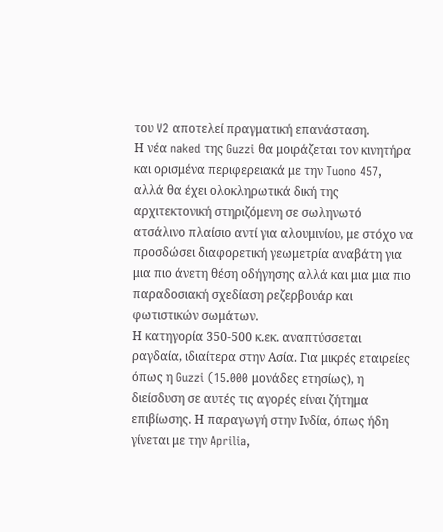του V2 αποτελεί πραγματική επανάσταση.
Η νέα naked της Guzzi θα μοιράζεται τον κινητήρα και ορισμένα περιφερειακά με την Tuono 457, αλλά θα έχει ολοκληρωτικά δική της αρχιτεκτονική στηριζόμενη σε σωληνωτό ατσάλινο πλαίσιο αντί για αλουμινίου, με στόχο να προσδώσει διαφορετική γεωμετρία αναβάτη για μια πιο άνετη θέση οδήγησης αλλά και μια μια πιο παραδοσιακή σχεδίαση ρεζερβουάρ και φωτιστικών σωμάτων.
Η κατηγορία 350-500 κ.εκ. αναπτύσσεται ραγδαία, ιδιαίτερα στην Ασία. Για μικρές εταιρείες όπως η Guzzi (15.000 μονάδες ετησίως), η διείσδυση σε αυτές τις αγορές είναι ζήτημα επιβίωσης. Η παραγωγή στην Ινδία, όπως ήδη γίνεται με την Aprilia,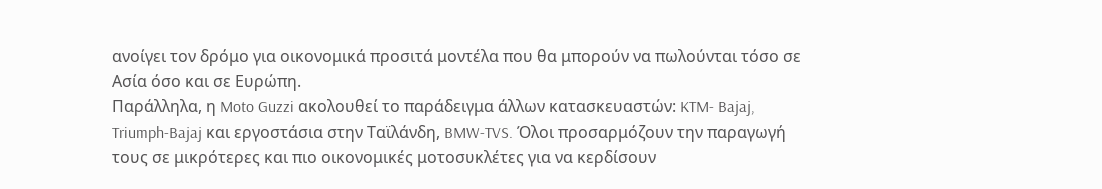ανοίγει τον δρόμο για οικονομικά προσιτά μοντέλα που θα μπορούν να πωλούνται τόσο σε Ασία όσο και σε Ευρώπη.
Παράλληλα, η Moto Guzzi ακολουθεί το παράδειγμα άλλων κατασκευαστών: KTM- Bajaj, Triumph-Bajaj και εργοστάσια στην Ταϊλάνδη, BMW-TVS. Όλοι προσαρμόζουν την παραγωγή τους σε μικρότερες και πιο οικονομικές μοτοσυκλέτες για να κερδίσουν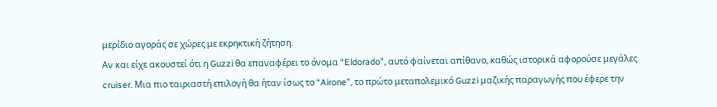μερίδιο αγοράς σε χώρες με εκρηκτική ζήτηση.
Αν και είχε ακουστεί ότι η Guzzi θα επαναφέρει το όνομα “Eldorado”, αυτό φαίνεται απίθανο, καθώς ιστορικά αφορούσε μεγάλες cruiser. Μια πιο ταιριαστή επιλογή θα ήταν ίσως το “Airone”, το πρώτο μεταπολεμικό Guzzi μαζικής παραγωγής που έφερε την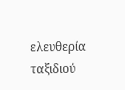ελευθερία ταξιδιού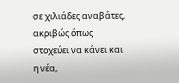σε χιλιάδες αναβάτες, ακριβώς όπως στοχεύει να κάνει και η νέα,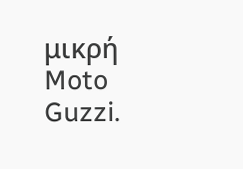μικρή Moto Guzzi.